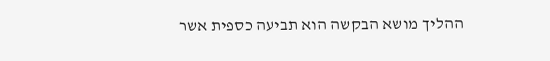ההליך מושא הבקשה הוא תביעה כספית אשר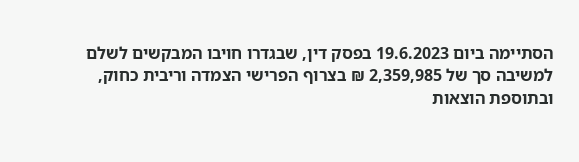הסתיימה ביום 19.6.2023 בפסק דין, שבגדרו חויבו המבקשים לשלם למשיבה סך של 2,359,985 ₪ בצרוף הפרישי הצמדה וריבית כחוק, ובתוספת הוצאות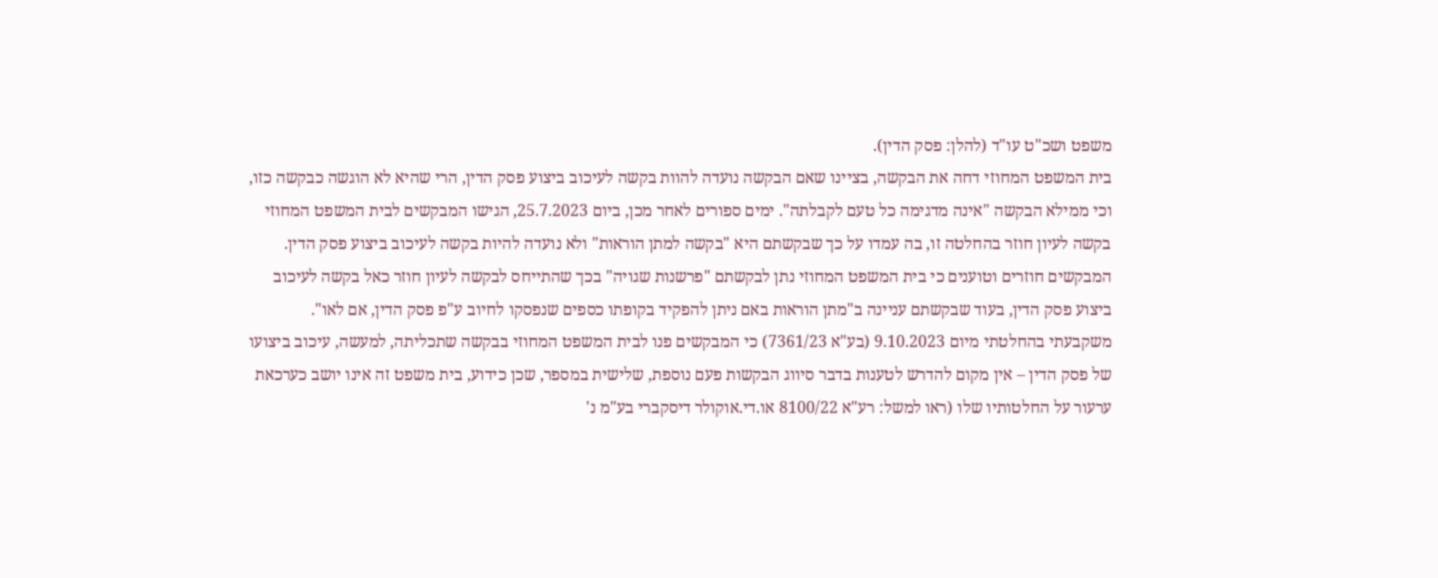משפט ושכ"ט עו"ד (להלן: פסק הדין).
בית המשפט המחוזי דחה את הבקשה, בציינו שאם הבקשה נועדה להוות בקשה לעיכוב ביצוע פסק הדין, הרי שהיא לא הוגשה כבקשה כזו, וכי ממילא הבקשה "אינה מדגימה כל טעם לקבלתה". ימים ספורים לאחר מכן, ביום 25.7.2023, הגישו המבקשים לבית המשפט המחוזי בקשה לעיון חוזר בהחלטה זו, בה עמדו על כך שבקשתם היא "בקשה למתן הוראות" ולא נועדה להיות בקשה לעיכוב ביצוע פסק הדין.
המבקשים חוזרים וטוענים כי בית המשפט המחוזי נתן לבקשתם "פרשנות שגויה" בכך שהתייחס לבקשה לעיון חוזר כאל בקשה לעיכוב ביצוע פסק הדין, בעוד שבקשתם עניינה ב"מתן הוראות באם ניתן להפקיד בקופתו כספים שנפסקו לחיוב ע"פ פסק הדין, אם לאו".
משקבעתי בהחלטתי מיום 9.10.2023 (בע"א 7361/23) כי המבקשים פנו לבית המשפט המחוזי בבקשה שתכליתה, למעשה, עיכוב ביצועו של פסק הדין – אין מקום להדרש לטענות בדבר סיווג הבקשות פעם נוספת, שלישית במספר, שכן כידוע, בית משפט זה אינו יושב כערכאת ערעור על החלטותיו שלו (ראו למשל: רע"א 8100/22 או.די.אוקולר דיסקברי בע"מ נ'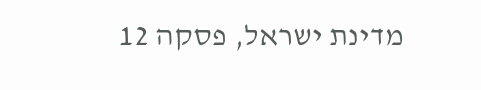מדינת ישראל, פסקה 12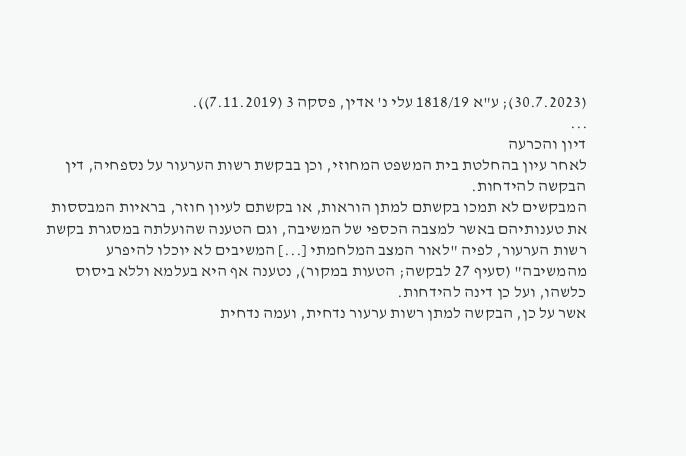(30.7.2023); ע"א 1818/19 עלי נ' אדין, פסקה 3 (7.11.2019)).
...
דיון והכרעה
לאחר עיון בהחלטת בית המשפט המחוזי, וכן בבקשת רשות הערעור על נספחיה, דין הבקשה להידחות.
המבקשים לא תמכו בקשתם למתן הוראות, או בקשתם לעיון חוזר, בראיות המבססות את טענותיהם באשר למצבה הכספי של המשיבה, וגם הטענה שהועלתה במסגרת בקשת רשות הערעור, לפיה "לאור המצב המלחמתי [...] המשיבים לא יוכלו להיפרע מהמשיבה" (סעיף 27 לבקשה; הטעות במקור), נטענה אף היא בעלמא וללא ביסוס כלשהו, ועל כן דינה להידחות.
אשר על כן, הבקשה למתן רשות ערעור נדחית, ועמה נדחית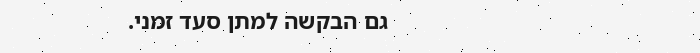גם הבקשה למתן סעד זמני.